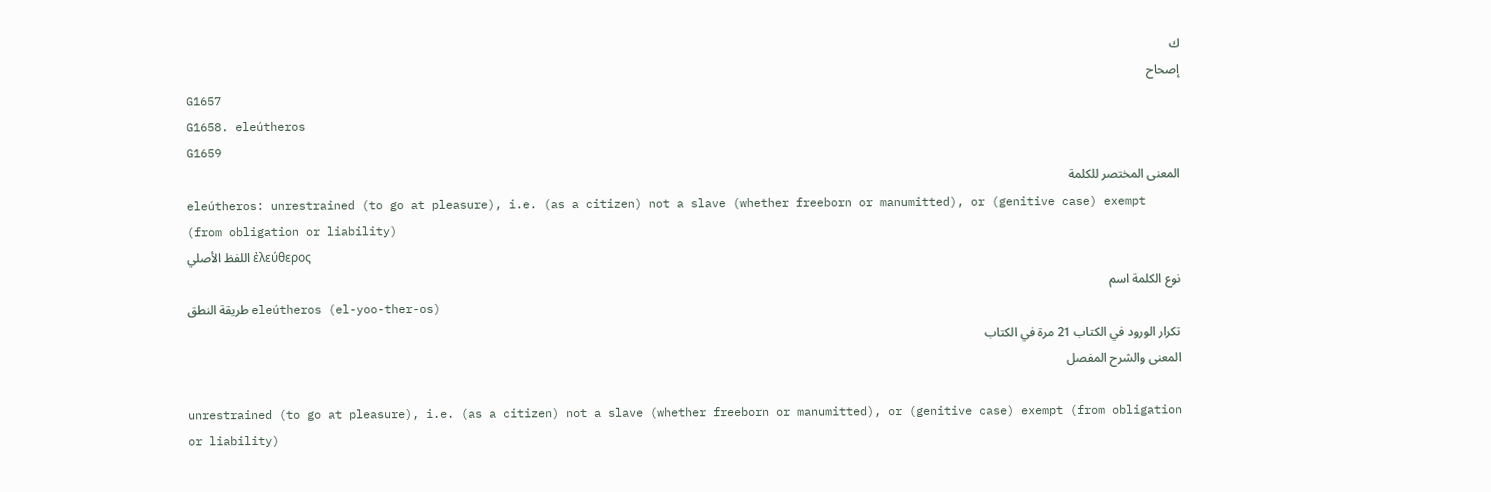ك
إصحاح
G1657
G1658. eleútheros
G1659
المعنى المختصر للكلمة
eleútheros: unrestrained (to go at pleasure), i.e. (as a citizen) not a slave (whether freeborn or manumitted), or (genitive case) exempt (from obligation or liability)
اللفظ الأصلي ἐλεύθερος
نوع الكلمة اسم
طريقة النطق eleútheros (el-yoo-ther-os)
تكرار الورود في الكتاب 21 مرة في الكتاب
المعنى والشرح المفصل

unrestrained (to go at pleasure), i.e. (as a citizen) not a slave (whether freeborn or manumitted), or (genitive case) exempt (from obligation or liability)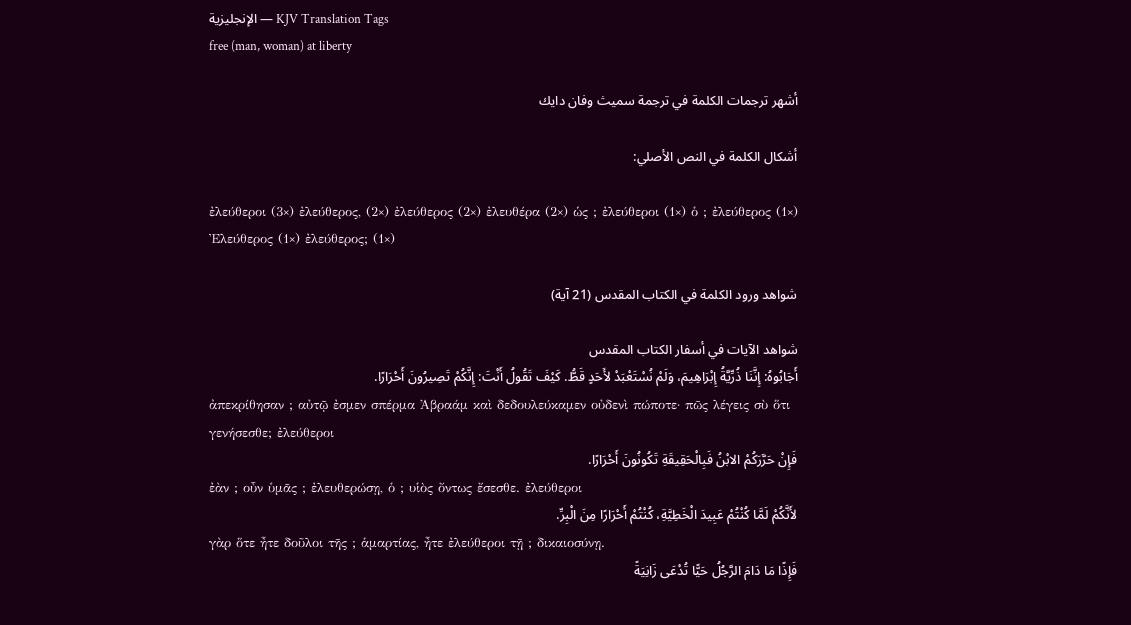الإنجليزية — KJV Translation Tags
free (man, woman) at liberty

أشهر ترجمات الكلمة في ترجمة سميث وفان دايك

أشكال الكلمة في النص الأصلي:

ἐλεύθεροι (3×) ἐλεύθερος, (2×) ἐλεύθερος (2×) ἐλευθέρα (2×) ὡς ; ἐλεύθεροι (1×) ὁ ; ἐλεύθερος (1×) Ἐλεύθερος (1×) ἐλεύθερος; (1×)

شواهد ورود الكلمة في الكتاب المقدس (21 آية)

شواهد الآيات في أسفار الكتاب المقدس
أَجَابُوهُ: إِنَّنَا ذُرِّيَّةُ إِبْرَاهِيمَ، وَلَمْ نُسْتَعْبَدْ لأَحَدٍ قَطُّ. كَيْفَ تَقُولُ أَنْتَ: إِنَّكُمْ تَصِيرُونَ أَحْرَارًا.
ἀπεκρίθησαν ; αὐτῷ ἐσμεν σπέρμα Ἀβραάμ καὶ δεδουλεύκαμεν οὐδενὶ πώποτε· πῶς λέγεις σὺ ὅτι γενήσεσθε; ἐλεύθεροι
فَإِنْ حَرَّرَكُمْ الابْنُ فَبِالْحَقِيقَةِ تَكُونُونَ أَحْرَارًا.
ἐὰν ; οὖν ὑμᾶς ; ἐλευθερώσῃ, ὁ ; υἱὸς ὄντως ἔσεσθε. ἐλεύθεροι
لأَنَّكُمْ لَمَّا كُنْتُمْ عَبِيدَ الْخَطِيَّةِ، كُنْتُمْ أَحْرَارًا مِنَ الْبِرِّ.
γὰρ ὅτε ἦτε δοῦλοι τῆς ; ἁμαρτίας, ἦτε ἐλεύθεροι τῇ ; δικαιοσύνῃ.
فَإِذًا مَا دَامَ الرَّجُلُ حَيًّا تُدْعَى زَانِيَةً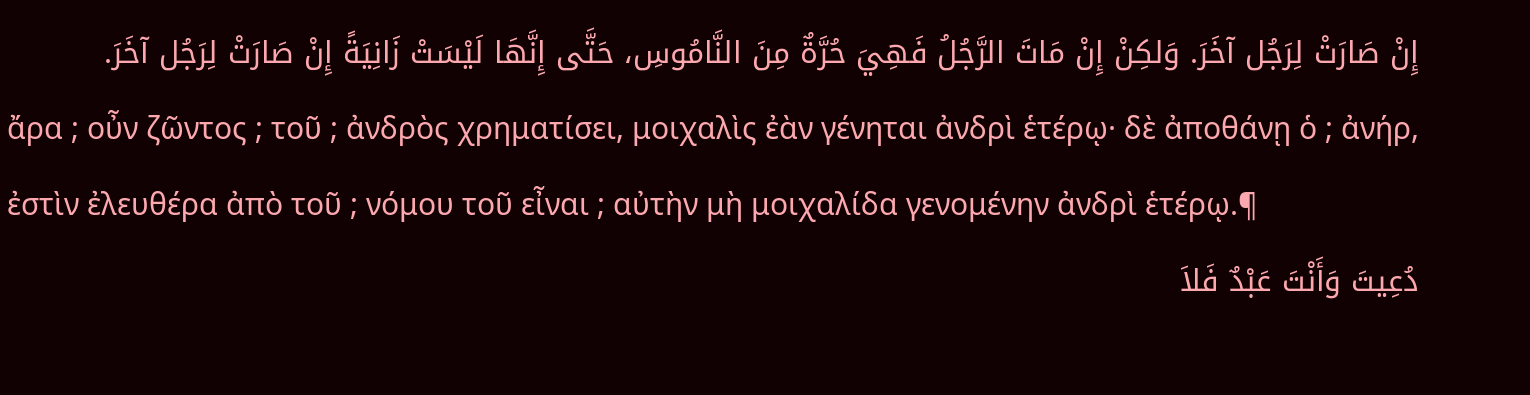إِنْ صَارَتْ لِرَجُل آخَرَ. وَلكِنْ إِنْ مَاتَ الرَّجُلُ فَهِيَ حُرَّةٌ مِنَ النَّامُوسِ، حَتَّى إِنَّهَا لَيْسَتْ زَانِيَةً إِنْ صَارَتْ لِرَجُل آخَرَ.
ἄρα ; οὖν ζῶντος ; τοῦ ; ἀνδρὸς χρηματίσει, μοιχαλὶς ἐὰν γένηται ἀνδρὶ ἑτέρῳ· δὲ ἀποθάνῃ ὁ ; ἀνήρ, ἐστὶν ἐλευθέρα ἀπὸ τοῦ ; νόμου τοῦ εἶναι ; αὐτὴν μὴ μοιχαλίδα γενομένην ἀνδρὶ ἑτέρῳ.¶
دُعِيتَ وَأَنْتَ عَبْدٌ فَلاَ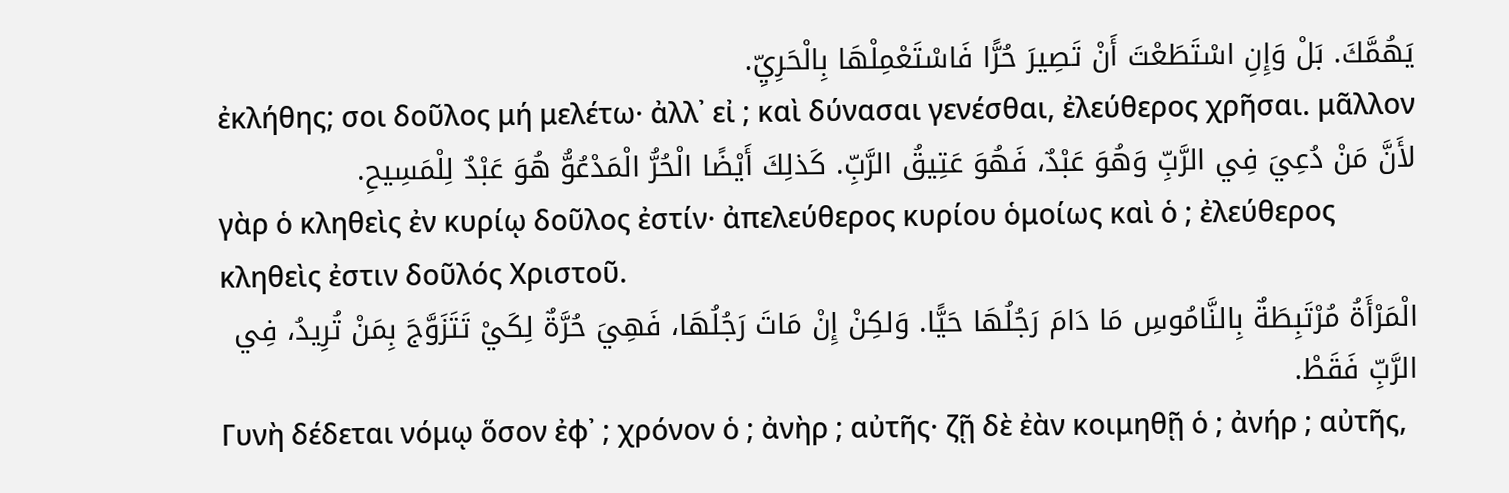يَهُمَّكَ. بَلْ وَإِنِ اسْتَطَعْتَ أَنْ تَصِيرَ حُرًّا فَاسْتَعْمِلْهَا بِالْحَرِيِّ.
ἐκλήθης; σοι δοῦλος μή μελέτω· ἀλλ᾽ εἰ ; καὶ δύνασαι γενέσθαι, ἐλεύθερος χρῆσαι. μᾶλλον
لأَنَّ مَنْ دُعِيَ فِي الرَّبِّ وَهُوَ عَبْدٌ، فَهُوَ عَتِيقُ الرَّبِّ. كَذلِكَ أَيْضًا الْحُرُّ الْمَدْعُوُّ هُوَ عَبْدٌ لِلْمَسِيحِ.
γὰρ ὁ κληθεὶς ἐν κυρίῳ δοῦλος ἐστίν· ἀπελεύθερος κυρίου ὁμοίως καὶ ὁ ; ἐλεύθερος κληθεὶς ἐστιν δοῦλός Χριστοῦ.
الْمَرْأَةُ مُرْتَبِطَةٌ بِالنَّامُوسِ مَا دَامَ رَجُلُهَا حَيًّا. وَلكِنْ إِنْ مَاتَ رَجُلُهَا، فَهِيَ حُرَّةٌ لِكَيْ تَتَزَوَّجَ بِمَنْ تُرِيدُ، فِي الرَّبِّ فَقَطْ.
Γυνὴ δέδεται νόμῳ ὅσον ἐφ᾽ ; χρόνον ὁ ; ἀνὴρ ; αὐτῆς· ζῇ δὲ ἐὰν κοιμηθῇ ὁ ; ἀνήρ ; αὐτῆς,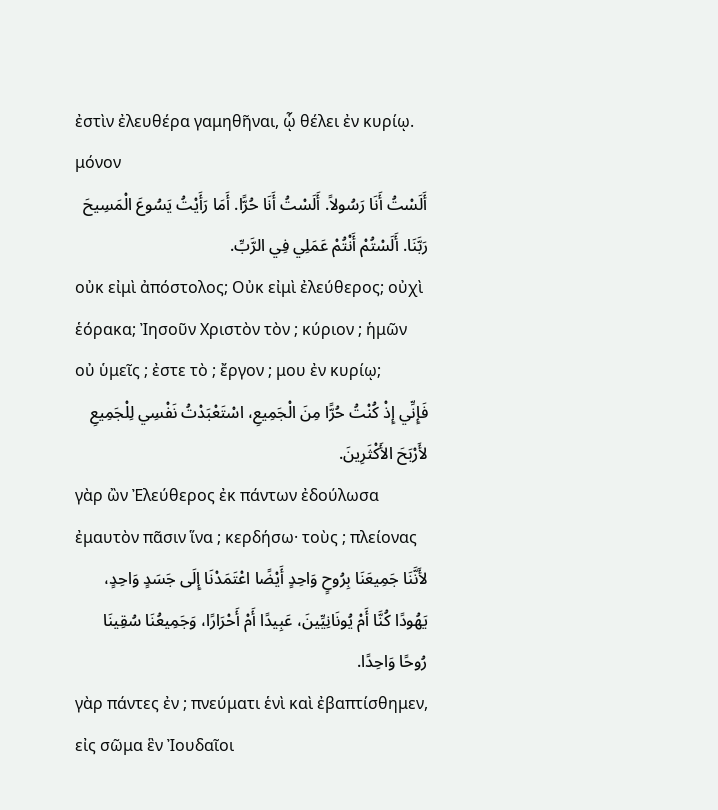ἐστὶν ἐλευθέρα γαμηθῆναι, ᾧ θέλει ἐν κυρίῳ. μόνον
أَلَسْتُ أَنَا رَسُولاً. أَلَسْتُ أَنَا حُرًّا. أَمَا رَأَيْتُ يَسُوعَ الْمَسِيحَ رَبَّنَا. أَلَسْتُمْ أَنْتُمْ عَمَلِي فِي الرَّبِّ.
οὐκ εἰμὶ ἀπόστολος; Οὐκ εἰμὶ ἐλεύθερος; οὐχὶ ἑόρακα; Ἰησοῦν Χριστὸν τὸν ; κύριον ; ἡμῶν οὐ ὑμεῖς ; ἐστε τὸ ; ἔργον ; μου ἐν κυρίῳ;
فَإِنِّي إِذْ كُنْتُ حُرًّا مِنَ الْجَمِيعِ، اسْتَعْبَدْتُ نَفْسِي لِلْجَمِيعِ لأَرْبَحَ الأَكْثَرِينَ.
γὰρ ὢν Ἐλεύθερος ἐκ πάντων ἐδούλωσα ἐμαυτὸν πᾶσιν ἵνα ; κερδήσω· τοὺς ; πλείονας
لأَنَّنَا جَمِيعَنَا بِرُوحٍ وَاحِدٍ أَيْضًا اعْتَمَدْنَا إِلَى جَسَدٍ وَاحِدٍ، يَهُودًا كُنَّا أَمْ يُونَانِيِّينَ، عَبِيدًا أَمْ أَحْرَارًا، وَجَمِيعُنَا سُقِينَا رُوحًا وَاحِدًا.
γὰρ πάντες ἐν ; πνεύματι ἑνὶ καὶ ἐβαπτίσθημεν, εἰς σῶμα ἓν Ἰουδαῖοι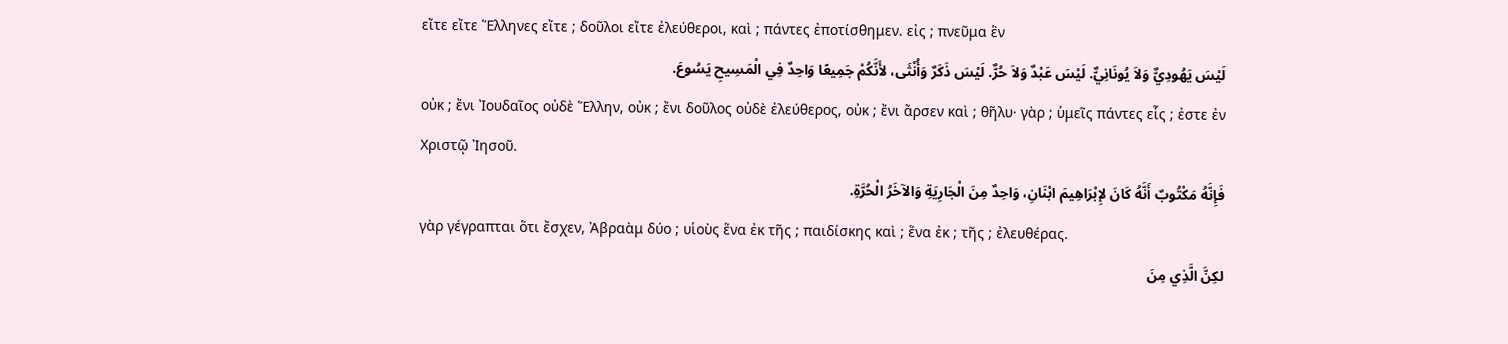εἴτε εἴτε Ἕλληνες εἴτε ; δοῦλοι εἴτε ἐλεύθεροι, καὶ ; πάντες ἐποτίσθημεν. εἰς ; πνεῦμα ἓν
لَيْسَ يَهُودِيٌّ وَلاَ يُونَانِيٌّ. لَيْسَ عَبْدٌ وَلاَ حُرٌّ. لَيْسَ ذَكَرٌ وَأُنْثَى، لأَنَّكُمْ جَمِيعًا وَاحِدٌ فِي الْمَسِيحِ يَسُوعَ.
οὐκ ; ἔνι Ἰουδαῖος οὐδὲ Ἕλλην, οὐκ ; ἔνι δοῦλος οὐδὲ ἐλεύθερος, οὐκ ; ἔνι ἄρσεν καὶ ; θῆλυ· γὰρ ; ὑμεῖς πάντες εἷς ; ἐστε ἐν Χριστῷ Ἰησοῦ.
فَإِنَّهُ مَكْتُوبٌ أَنَّهُ كَانَ لإِبْرَاهِيمَ ابْنَانِ، وَاحِدٌ مِنَ الْجَارِيَةِ وَالآخَرُ الْحُرَّةِ.
γὰρ γέγραπται ὅτι ἔσχεν, Ἀβραὰμ δύο ; υἱοὺς ἕνα ἐκ τῆς ; παιδίσκης καὶ ; ἕνα ἐκ ; τῆς ; ἐλευθέρας.
لكِنَّ الَّذِي مِنَ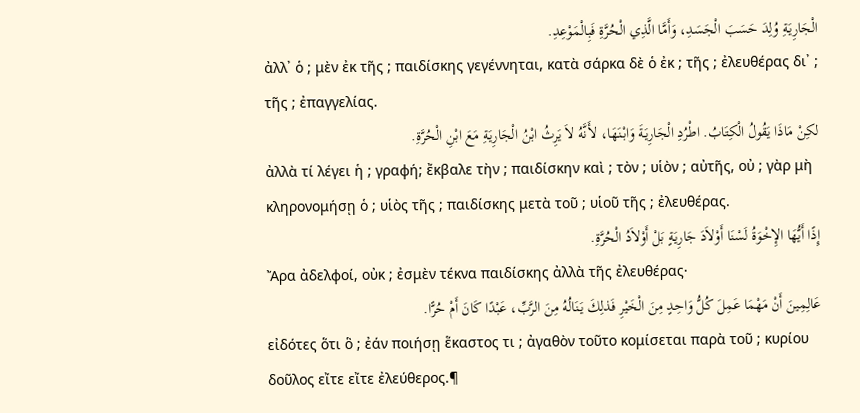الْجَارِيَةِ وُلِدَ حَسَبَ الْجَسَدِ، وَأَمَّا الَّذِي الْحُرَّةِ فَبِالْمَوْعِدِ.
ἀλλ᾽ ὁ ; μὲν ἐκ τῆς ; παιδίσκης γεγέννηται, κατὰ σάρκα δὲ ὁ ἐκ ; τῆς ; ἐλευθέρας δι᾽ ; τῆς ; ἐπαγγελίας.
لكِنْ مَاذَا يَقُولُ الْكِتَابُ. اطْرُدِ الْجَارِيَةَ وَابْنَهَا، لأَنَّهُ لاَ يَرِثُ ابْنُ الْجَارِيَةِ مَعَ ابْنِ الْحُرَّةِ.
ἀλλὰ τί λέγει ἡ ; γραφή; ἔκβαλε τὴν ; παιδίσκην καὶ ; τὸν ; υἱὸν ; αὐτῆς, οὐ ; γὰρ μὴ κληρονομήσῃ ὁ ; υἱὸς τῆς ; παιδίσκης μετὰ τοῦ ; υἱοῦ τῆς ; ἐλευθέρας.
إِذًا أَيُّهَا الإِخْوَةُ لَسْنَا أَوْلاَدَ جَارِيَةٍ بَلْ أَوْلاَدُ الْحُرَّةِ.
Ἄρα ἀδελφοί, οὐκ ; ἐσμὲν τέκνα παιδίσκης ἀλλὰ τῆς ἐλευθέρας·
عَالِمِينَ أَنْ مَهْمَا عَمِلَ كُلُّ وَاحِدٍ مِنَ الْخَيْرِ فَذلِكَ يَنَالُهُ مِنَ الرَّبِّ، عَبْدًا كَانَ أَمْ حُرًّا.
εἰδότες ὅτι ὃ ; ἐάν ποιήσῃ ἕκαστος τι ; ἀγαθὸν τοῦτο κομίσεται παρὰ τοῦ ; κυρίου δοῦλος εἴτε εἴτε ἐλεύθερος.¶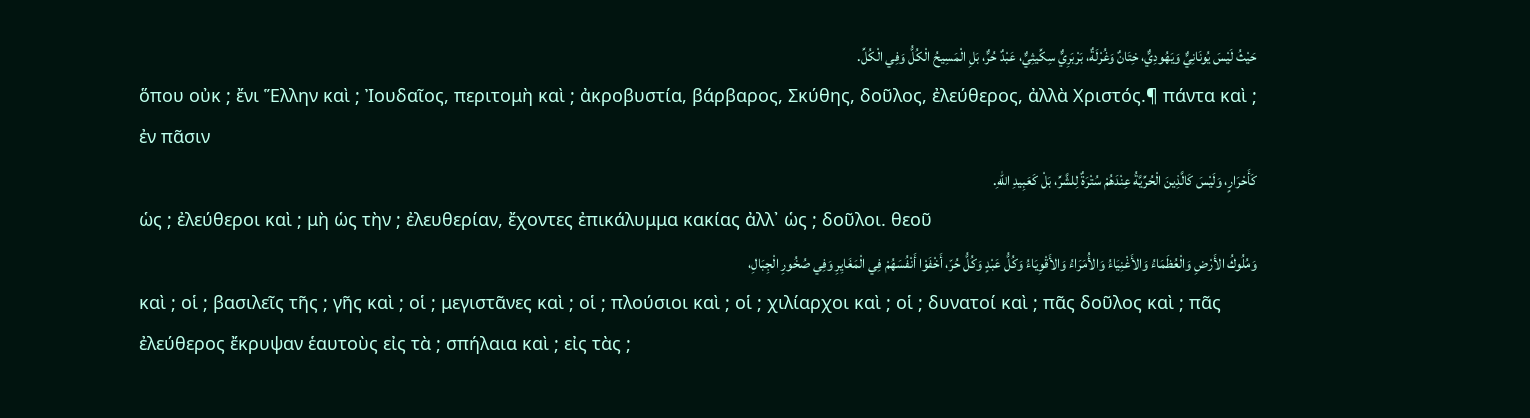حَيْثُ لَيْسَ يُونَانِيٌّ وَيَهُودِيٌّ، خِتَانٌ وَغُرْلَةٌ، بَرْبَرِيٌّ سِكِّيثِيٌّ، عَبْدٌ حُرٌّ، بَلِ الْمَسِيحُ الْكُلُّ وَفِي الْكُلِّ.
ὅπου οὐκ ; ἔνι Ἕλλην καὶ ; Ἰουδαῖος, περιτομὴ καὶ ; ἀκροβυστία, βάρβαρος, Σκύθης, δοῦλος, ἐλεύθερος, ἀλλὰ Χριστός.¶ πάντα καὶ ; ἐν πᾶσιν
كَأَحْرَارٍ، وَلَيْسَ كَالَّذِينَ الْحُرِّيَّةُ عِنْدَهُمْ سُتْرَةٌ لِلشَّرِّ، بَلْ كَعَبِيدِ اللهِ.
ὡς ; ἐλεύθεροι καὶ ; μὴ ὡς τὴν ; ἐλευθερίαν, ἔχοντες ἐπικάλυμμα κακίας ἀλλ᾽ ὡς ; δοῦλοι. θεοῦ
وَمُلُوكُ الأَرْضِ وَالْعُظَمَاءُ وَالأَغْنِيَاءُ وَالأُمَرَاءُ وَالأَقْوِيَاءُ وَكُلُّ عَبْدٍ وَكُلُّ حُرّ، أَخْفَوْا أَنْفُسَهُمْ فِي الْمَغَايِرِ وَفِي صُخُورِ الْجِبَالِ،
καὶ ; οἱ ; βασιλεῖς τῆς ; γῆς καὶ ; οἱ ; μεγιστᾶνες καὶ ; οἱ ; πλούσιοι καὶ ; οἱ ; χιλίαρχοι καὶ ; οἱ ; δυνατοί καὶ ; πᾶς δοῦλος καὶ ; πᾶς ἐλεύθερος ἔκρυψαν ἑαυτοὺς εἰς τὰ ; σπήλαια καὶ ; εἰς τὰς ;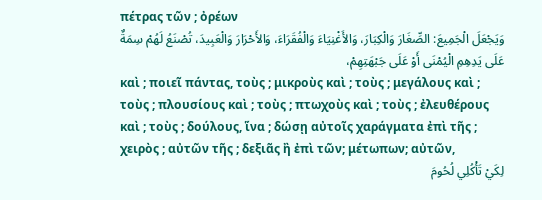πέτρας τῶν ; ὀρέων
وَيَجْعَلَ الْجَمِيعَ: الصِّغَارَ وَالْكِبَارَ، وَالأَغْنِيَاءَ وَالْفُقَرَاءَ، وَالأَحْرَارَ وَالْعَبِيدَ، تُصْنَعُ لَهُمْ سِمَةٌ عَلَى يَدِهِمِ الْيُمْنَى أَوْ عَلَى جَبْهَتِهِمْ،
καὶ ; ποιεῖ πάντας, τοὺς ; μικροὺς καὶ ; τοὺς ; μεγάλους καὶ ; τοὺς ; πλουσίους καὶ ; τοὺς ; πτωχοὺς καὶ ; τοὺς ; ἐλευθέρους καὶ ; τοὺς ; δούλους, ἵνα ; δώσῃ αὐτοῖς χαράγματα ἐπὶ τῆς ; χειρὸς ; αὐτῶν τῆς ; δεξιᾶς ἢ ἐπὶ τῶν; μέτωπων; αὐτῶν,
لِكَيْ تَأْكُلِي لُحُومَ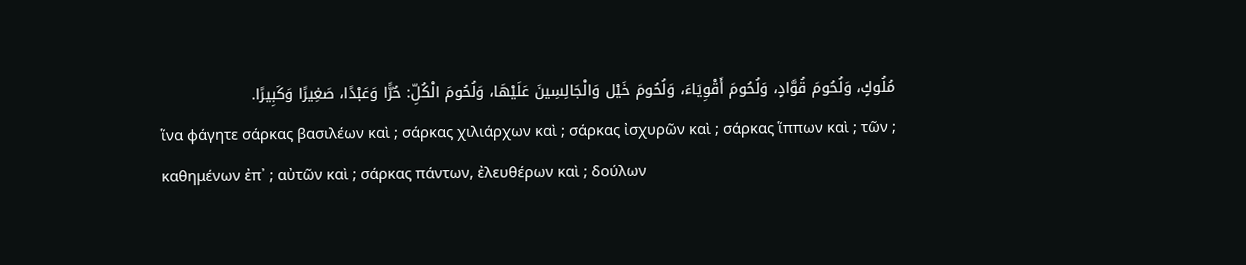مُلُوكٍ، وَلُحُومَ قُوَّادٍ، وَلُحُومَ أَقْوِيَاءَ، وَلُحُومَ خَيْل وَالْجَالِسِينَ عَلَيْهَا، وَلُحُومَ الْكُلِّ: حُرًّا وَعَبْدًا، صَغِيرًا وَكَبِيرًا.
ἵνα φάγητε σάρκας βασιλέων καὶ ; σάρκας χιλιάρχων καὶ ; σάρκας ἰσχυρῶν καὶ ; σάρκας ἵππων καὶ ; τῶν ; καθημένων ἐπ᾽ ; αὐτῶν καὶ ; σάρκας πάντων, ἐλευθέρων καὶ ; δούλων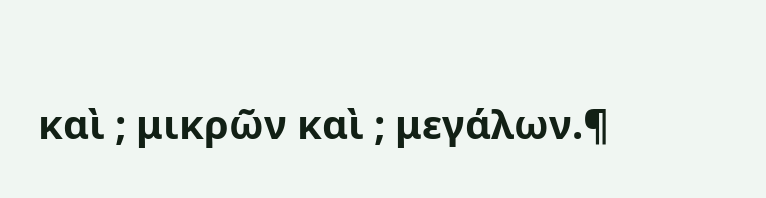καὶ ; μικρῶν καὶ ; μεγάλων.¶